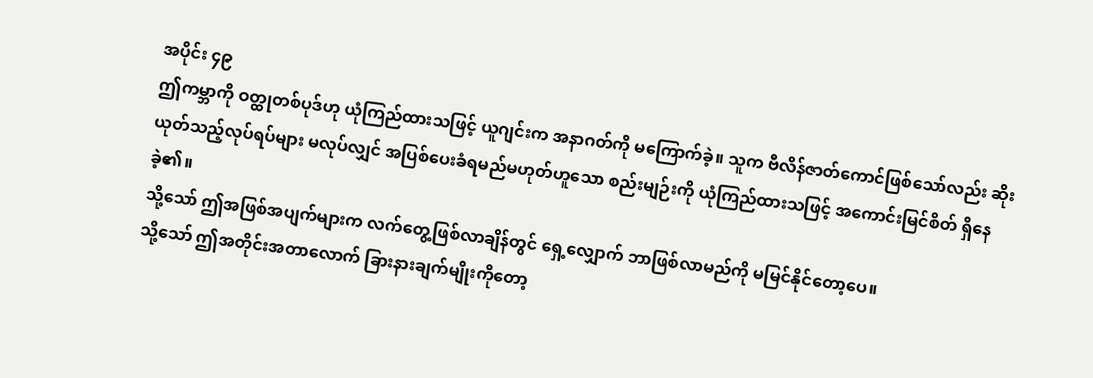အပိုင်း ၄၉
ဤကမ္ဘာကို ဝတ္ထုတစ်ပုဒ်ဟု ယုံကြည်ထားသဖြင့် ယူဂျင်းက အနာဂတ်ကို မကြောက်ခဲ့။ သူက ဗီလိန်ဇာတ်ကောင်ဖြစ်သော်လည်း ဆိုးယုတ်သည့်လုပ်ရပ်များ မလုပ်လျှင် အပြစ်ပေးခံရမည်မဟုတ်ဟူသော စည်းမျဉ်းကို ယုံကြည်ထားသဖြင့် အကောင်းမြင်စိတ် ရှိနေခဲ့၏။
သို့သော် ဤအဖြစ်အပျက်များက လက်တွေ့ဖြစ်လာချိန်တွင် ရှေ့လျှောက် ဘာဖြစ်လာမည်ကို မမြင်နိုင်တော့ပေ။
သို့သော် ဤအတိုင်းအတာလောက် ခြားနားချက်မျိုးကိုတော့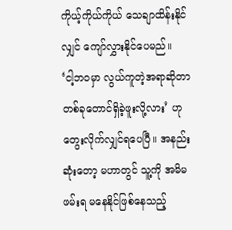ကိုယ့်ကိုယ်ကိုယ် သေချာထိန်းနိုင်လျှင် ကျော်လွှားနိုင်ပေမည်။
‘ငါ့ဘဝမှာ လွယ်ကူတဲ့အရာဆိုတာ တစ်ခုတောင်ရှိခဲ့ဖူးလို့လား’ ဟု တွေးလိုက်လျှင်ရပေပြီ။ အနည်းဆုံးတော့ မဟာတွင် သူ့ကို အမိမဖမ်းရ မနေနိုင်ဖြစ်နေသည့်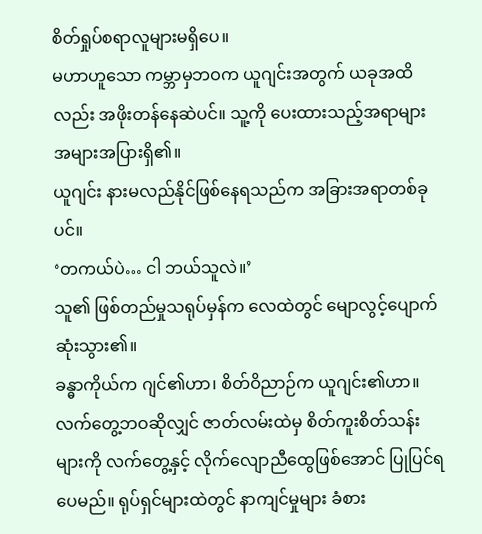စိတ်ရှုပ်စရာလူများမရှိပေ။
မဟာဟူသော ကမ္ဘာမှဘဝက ယူဂျင်းအတွက် ယခုအထိလည်း အဖိုးတန်နေဆဲပင်။ သူ့ကို ပေးထားသည့်အရာများ အများအပြားရှိ၏။
ယူဂျင်း နားမလည်နိုင်ဖြစ်နေရသည်က အခြားအရာတစ်ခုပင်။
‘တကယ်ပဲ… ငါ ဘယ်သူလဲ။’
သူ၏ ဖြစ်တည်မှုသရုပ်မှန်က လေထဲတွင် မျောလွင့်ပျောက်ဆုံးသွား၏။
ခန္ဓာကိုယ်က ဂျင်၏ဟာ၊ စိတ်ဝိညာဉ်က ယူဂျင်း၏ဟာ။
လက်တွေ့ဘဝဆိုလျှင် ဇာတ်လမ်းထဲမှ စိတ်ကူးစိတ်သန်းများကို လက်တွေ့နှင့် လိုက်လျောညီထွေဖြစ်အောင် ပြုပြင်ရပေမည်။ ရုပ်ရှင်များထဲတွင် နာကျင်မှုများ ခံစား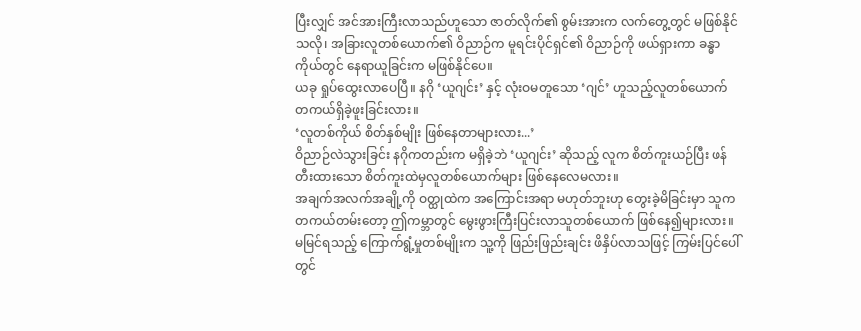ပြီးလျှင် အင်အားကြီးလာသည်ဟူသော ဇာတ်လိုက်၏ စွမ်းအားက လက်တွေ့တွင် မဖြစ်နိုင်သလို၊ အခြားလူတစ်ယောက်၏ ဝိညာဉ်က မူရင်းပိုင်ရှင်၏ ဝိညာဉ်ကို ဖယ်ရှားကာ ခန္ဓာကိုယ်တွင် နေရာယူခြင်းက မဖြစ်နိုင်ပေ။
ယခု ရှုပ်ထွေးလာပေပြီ။ နဂို ‘ယူဂျင်း’ နှင့် လုံးဝမတူသော ‘ဂျင်’ ဟူသည့်လူတစ်ယောက် တကယ်ရှိခဲ့ဖူးခြင်းလား။
‘လူတစ်ကိုယ် စိတ်နှစ်မျိုး ဖြစ်နေတာများလား...’
ဝိညာဉ်လဲသွားခြင်း နဂိုကတည်းက မရှိခဲ့ဘဲ ‘ယူဂျင်း’ ဆိုသည့် လူက စိတ်ကူးယဉ်ပြီး ဖန်တီးထားသော စိတ်ကူးထဲမှလူတစ်ယောက်များ ဖြစ်နေလေမလား။
အချက်အလက်အချို့ကို ဝတ္ထုထဲက အကြောင်းအရာ မဟုတ်ဘူးဟု တွေးခဲ့မိခြင်းမှာ သူက တကယ်တမ်းတော့ ဤကမ္ဘာတွင် မွေးဖွားကြီးပြင်းလာသူတစ်ယောက် ဖြစ်နေ၍များလား။
မမြင်ရသည့် ကြောက်ရွံ့မှုတစ်မျိုးက သူ့ကို ဖြည်းဖြည်းချင်း ဖိနှိပ်လာသဖြင့် ကြမ်းပြင်ပေါ်တွင်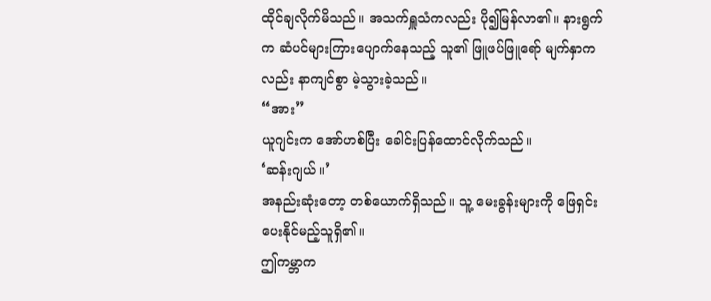ထိုင်ချလိုက်မိသည်။ အသက်ရှူသံကလည်း ပို၍မြန်လာ၏။ နားရွက်က ဆံပင်များကြားပျောက်နေသည့် သူ၏ ဖြူဖပ်ဖြူရော် မျက်နှာကလည်း နာကျင်စွာ မဲ့သွားခဲ့သည်။
“အား”
ယူဂျင်းက အော်ဟစ်ပြီး ခေါင်းပြန်ထောင်လိုက်သည်။
‘ဆန်းဂျယ်။’
အနည်းဆုံးတော့ တစ်ယောက်ရှိသည်။ သူ့ မေးခွန်းများကို ဖြေရှင်းပေးနိုင်မည့်သူရှိ၏။
ဤကမ္ဘာက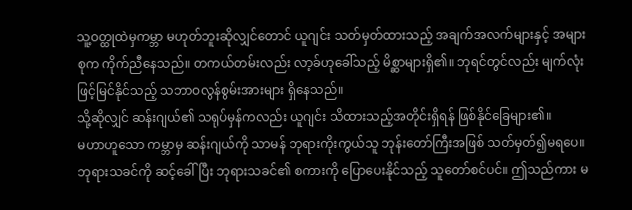သူ့ဝတ္ထုထဲမှကမ္ဘာ မဟုတ်ဘူးဆိုလျှင်တောင် ယူဂျင်း သတ်မှတ်ထားသည့် အချက်အလက်များနှင့် အများစုက ကိုက်ညီနေသည်။ တကယ်တမ်းလည်း လာ့ခ်ဟုခေါ်သည့် မိစ္ဆာများရှိ၏။ ဘုရင်တွင်လည်း မျက်လုံးဖြင့်မြင်နိုင်သည့် သဘာဝလွန်စွမ်းအားများ ရှိနေသည်။
သို့ဆိုလျှင် ဆန်းဂျယ်၏ သရုပ်မှန်ကလည်း ယူဂျင်း သိထားသည့်အတိုင်းရှိရန် ဖြစ်နိုင်ခြေများ၏။
မဟာဟူသော ကမ္ဘာမှ ဆန်းဂျယ်ကို သာမန် ဘုရားကိုးကွယ်သူ ဘုန်းတော်ကြီးအဖြစ် သတ်မှတ်၍မရပေ။ ဘုရားသခင်ကို ဆင့်ခေါ်ပြီး ဘုရားသခင်၏ စကားကို ပြောပေးနိုင်သည့် သူတော်စင်ပင်။ ဤသည်ကား မ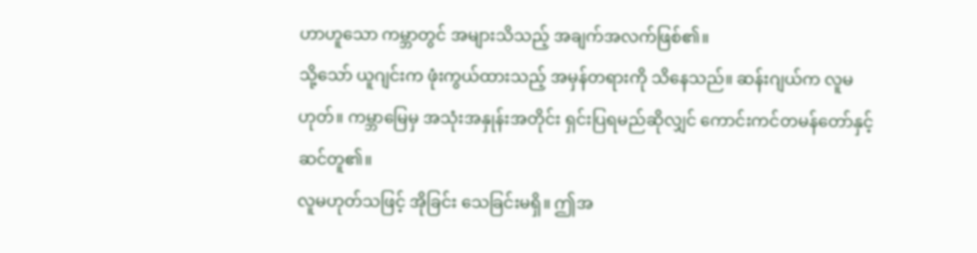ဟာဟူသော ကမ္ဘာတွင် အများသိသည့် အချက်အလက်ဖြစ်၏။
သို့သော် ယူဂျင်းက ဖုံးကွယ်ထားသည့် အမှန်တရားကို သိနေသည်။ ဆန်းဂျယ်က လူမဟုတ်။ ကမ္ဘာမြေမှ အသုံးအနှုန်းအတိုင်း ရှင်းပြရမည်ဆိုလျှင် ကောင်းကင်တမန်တော်နှင့် ဆင်တူ၏။
လူမဟုတ်သဖြင့် အိုခြင်း သေခြင်းမရှိ။ ဤအ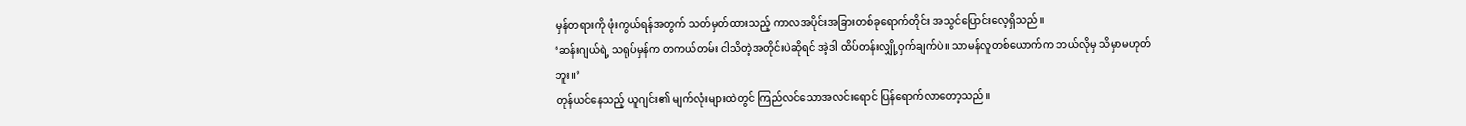မှန်တရားကို ဖုံးကွယ်ရန်အတွက် သတ်မှတ်ထားသည့် ကာလအပိုင်းအခြားတစ်ခုရောက်တိုင်း အသွင်ပြောင်းလေ့ရှိသည်။
‘ဆန်းဂျယ်ရဲ့ သရုပ်မှန်က တကယ်တမ်း ငါသိတဲ့အတိုင်းပဲဆိုရင် အဲ့ဒါ ထိပ်တန်းလျှို့ဝှက်ချက်ပဲ။ သာမန်လူတစ်ယောက်က ဘယ်လိုမှ သိမှာမဟုတ်ဘူး။’
တုန်ယင်နေသည့် ယူဂျင်း၏ မျက်လုံးများထဲတွင် ကြည်လင်သောအလင်းရောင် ပြန်ရောက်လာတော့သည်။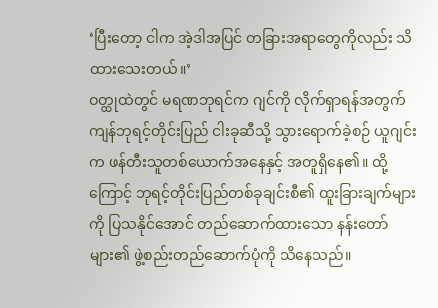‘ပြီးတော့ ငါက အဲ့ဒါအပြင် တခြားအရာတွေကိုလည်း သိထားသေးတယ်။’
ဝတ္ထုထဲတွင် မရဏဘုရင်က ဂျင်ကို လိုက်ရှာရန်အတွက် ကျန်ဘုရင့်တိုင်းပြည် ငါးခုဆီသို့ သွားရောက်ခဲ့စဉ် ယူဂျင်းက ဖန်တီးသူတစ်ယောက်အနေနှင့် အတူရှိနေ၏။ ထို့ကြောင့် ဘုရင့်တိုင်းပြည်တစ်ခုချင်းစီ၏ ထူးခြားချက်များကို ပြသနိုင်အောင် တည်ဆောက်ထားသော နန်းတော်များ၏ ဖွဲ့စည်းတည်ဆောက်ပုံကို သိနေသည်။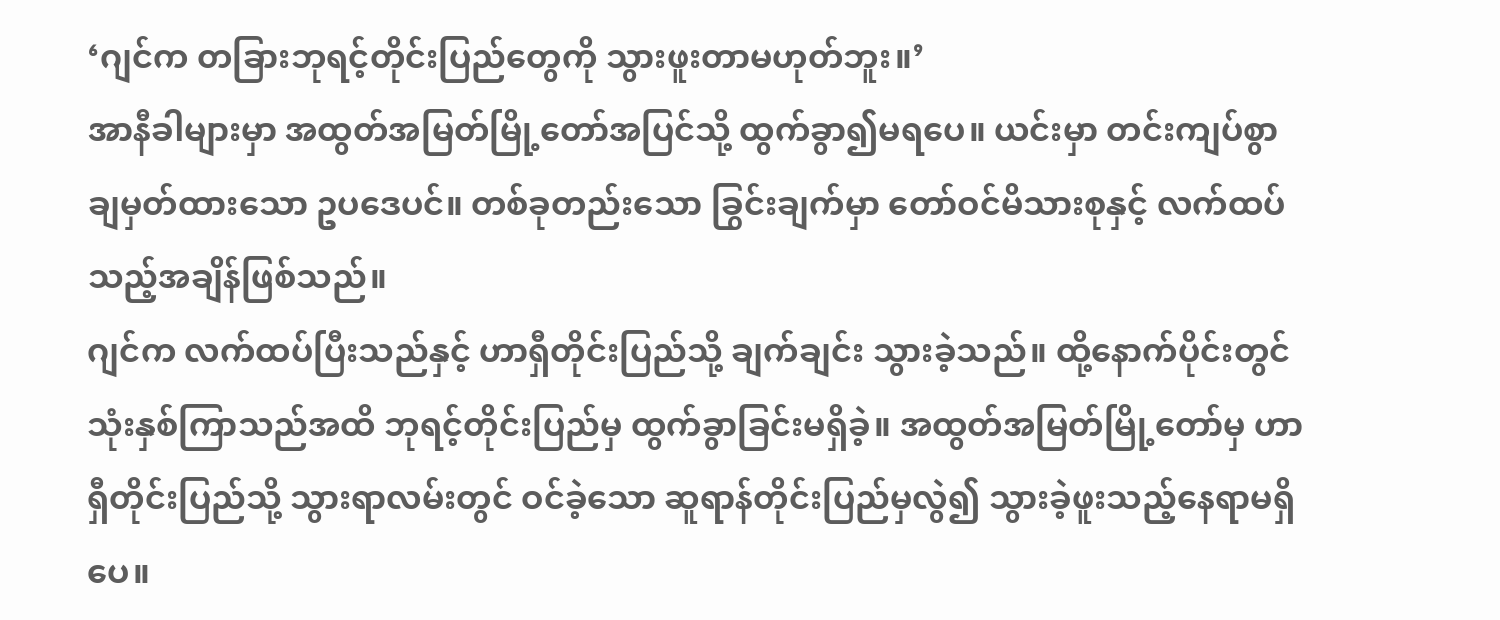‘ဂျင်က တခြားဘုရင့်တိုင်းပြည်တွေကို သွားဖူးတာမဟုတ်ဘူး။’
အာနီခါများမှာ အထွတ်အမြတ်မြို့တော်အပြင်သို့ ထွက်ခွာ၍မရပေ။ ယင်းမှာ တင်းကျပ်စွာ ချမှတ်ထားသော ဥပဒေပင်။ တစ်ခုတည်းသော ခြွင်းချက်မှာ တော်ဝင်မိသားစုနှင့် လက်ထပ်သည့်အချိန်ဖြစ်သည်။
ဂျင်က လက်ထပ်ပြီးသည်နှင့် ဟာရှီတိုင်းပြည်သို့ ချက်ချင်း သွားခဲ့သည်။ ထို့နောက်ပိုင်းတွင် သုံးနှစ်ကြာသည်အထိ ဘုရင့်တိုင်းပြည်မှ ထွက်ခွာခြင်းမရှိခဲ့။ အထွတ်အမြတ်မြို့တော်မှ ဟာရှီတိုင်းပြည်သို့ သွားရာလမ်းတွင် ဝင်ခဲ့သော ဆူရာန်တိုင်းပြည်မှလွဲ၍ သွားခဲ့ဖူးသည့်နေရာမရှိပေ။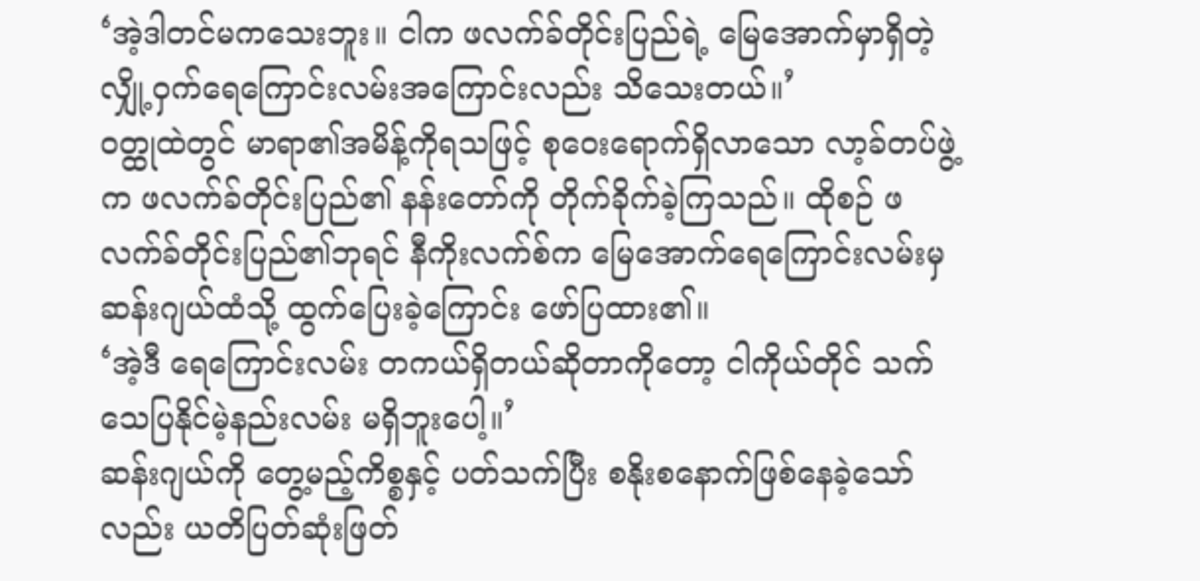‘အဲ့ဒါတင်မကသေးဘူး။ ငါက ဖလက်ခ်တိုင်းပြည်ရဲ့ မြေအောက်မှာရှိတဲ့ လျှို့ဝှက်ရေကြောင်းလမ်းအကြောင်းလည်း သိသေးတယ်။’
ဝတ္ထုထဲတွင် မာရာ၏အမိန့်ကိုရသဖြင့် စုဝေးရောက်ရှိလာသော လာ့ခ်တပ်ဖွဲ့က ဖလက်ခ်တိုင်းပြည်၏ နန်းတော်ကို တိုက်ခိုက်ခဲ့ကြသည်။ ထိုစဉ် ဖလက်ခ်တိုင်းပြည်၏ဘုရင် နီကိုးလက်စ်က မြေအောက်ရေကြောင်းလမ်းမှ ဆန်းဂျယ်ထံသို့ ထွက်ပြေးခဲ့ကြောင်း ဖော်ပြထား၏။
‘အဲ့ဒီ ရေကြောင်းလမ်း တကယ်ရှိတယ်ဆိုတာကိုတော့ ငါကိုယ်တိုင် သက်သေပြနိုင်မဲ့နည်းလမ်း မရှိဘူးပေါ့။’
ဆန်းဂျယ်ကို တွေ့မည့်ကိစ္စနှင့် ပတ်သက်ပြီး စနိုးစနောက်ဖြစ်နေခဲ့သော်လည်း ယတိပြတ်ဆုံးဖြတ်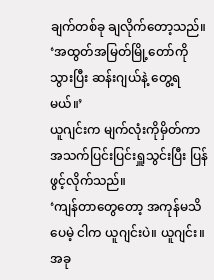ချက်တစ်ခု ချလိုက်တော့သည်။
‘အထွတ်အမြတ်မြို့တော်ကိုသွားပြီး ဆန်းဂျယ်နဲ့ တွေ့ရမယ်။’
ယူဂျင်းက မျက်လုံးကိုမှိတ်ကာ အသက်ပြင်းပြင်းရှူသွင်းပြီး ပြန်ဖွင့်လိုက်သည်။
‘ကျန်တာတွေတော့ အကုန်မသိပေမဲ့ ငါက ယူဂျင်းပဲ။ ယူဂျင်း။ အခု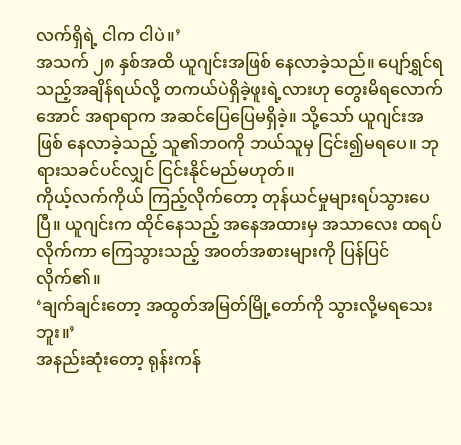လက်ရှိရဲ့ ငါက ငါပဲ။’
အသက် ၂၈ နှစ်အထိ ယူဂျင်းအဖြစ် နေလာခဲ့သည်။ ပျော်ရွှင်ရသည့်အချိန်ရယ်လို့ တကယ်ပဲရှိခဲ့ဖူးရဲ့လားဟု တွေးမိရလောက်အောင် အရာရာက အဆင်ပြေပြေမရှိခဲ့။ သို့သော် ယူဂျင်းအဖြစ် နေလာခဲ့သည့် သူ၏ဘဝကို ဘယ်သူမှ ငြင်း၍မရပေ။ ဘုရားသခင်ပင်လျှင် ငြင်းနိုင်မည်မဟုတ်။
ကိုယ့်လက်ကိုယ် ကြည့်လိုက်တော့ တုန်ယင်မှုများရပ်သွားပေပြီ။ ယူဂျင်းက ထိုင်နေသည့် အနေအထားမှ အသာလေး ထရပ်လိုက်ကာ ကြေသွားသည့် အဝတ်အစားများကို ပြန်ပြင်လိုက်၏။
‘ချက်ချင်းတော့ အထွတ်အမြတ်မြို့တော်ကို သွားလို့မရသေးဘူး။’
အနည်းဆုံးတော့ ရုန်းကန်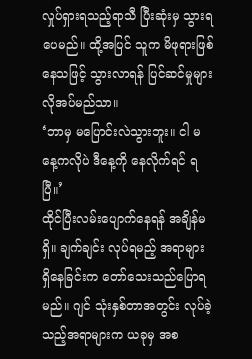လှုပ်ရှားရသည့်ရာသီ ပြီးဆုံးမှ သွားရပေမည်။ ထို့အပြင် သူက မိဖုရားဖြစ်နေသဖြင့် သွားလာရန် ပြင်ဆင်မှုများ လိုအပ်မည်သာ။
‘ဘာမှ မပြောင်းလဲသွားဘူး။ ငါ မနေ့ကလိုပဲ ဒီနေ့ကို နေလိုက်ရင် ရပြီ။’
ထိုင်ပြီးလမ်းပျောက်နေရန် အချိန်မရှိ။ ချက်ချင်း လုပ်ရမည့် အရာများ ရှိနေခြင်းက တော်သေးသည်ပြောရမည်။ ဂျင် သုံးနှစ်တာအတွင်း လုပ်ခဲ့သည့်အရာများက ယခုမှ အစ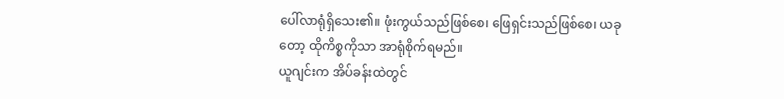ပေါ်လာရုံရှိသေး၏။ ဖုံးကွယ်သည်ဖြစ်စေ၊ ဖြေရှင်းသည်ဖြစ်စေ၊ ယခုတော့ ထိုကိစ္စကိုသာ အာရုံစိုက်ရမည်။
ယူဂျင်းက အိပ်ခန်းထဲတွင်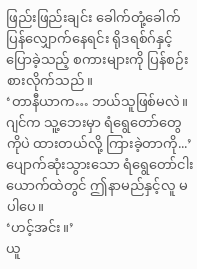ဖြည်းဖြည်းချင်း ခေါက်တုံ့ခေါက်ပြန်လျှောက်နေရင်း ရိုဒရစ်ဂ်နှင့်ပြောခဲ့သည့် စကားများကို ပြန်စဉ်းစားလိုက်သည်။
‘တာနီယာက… ဘယ်သူဖြစ်မလဲ။ ဂျင်က သူ့ဘေးမှာ ရံရွေတော်တွေကိုပဲ ထားတယ်လို့ ကြားခဲ့တာကို...’
ပျောက်ဆုံးသွားသော ရံရွေတော်ငါးယောက်ထဲတွင် ဤနာမည်နှင့်လူ မပါပေ။
‘ဟင့်အင်း။’
ယူ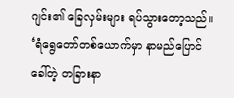ဂျင်း၏ ခြေလှမ်းများ ရပ်သွားတော့သည်။
‘ရံရွေတော်တစ်ယောက်မှာ နာမည်ပြောင်ခေါ်တဲ့ တခြားနာ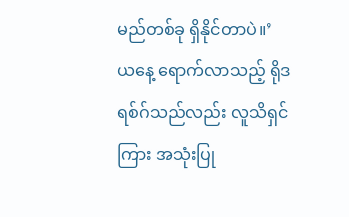မည်တစ်ခု ရှိနိုင်တာပဲ။’
ယနေ့ ရောက်လာသည့် ရိုဒရစ်ဂ်သည်လည်း လူသိရှင်ကြား အသုံးပြု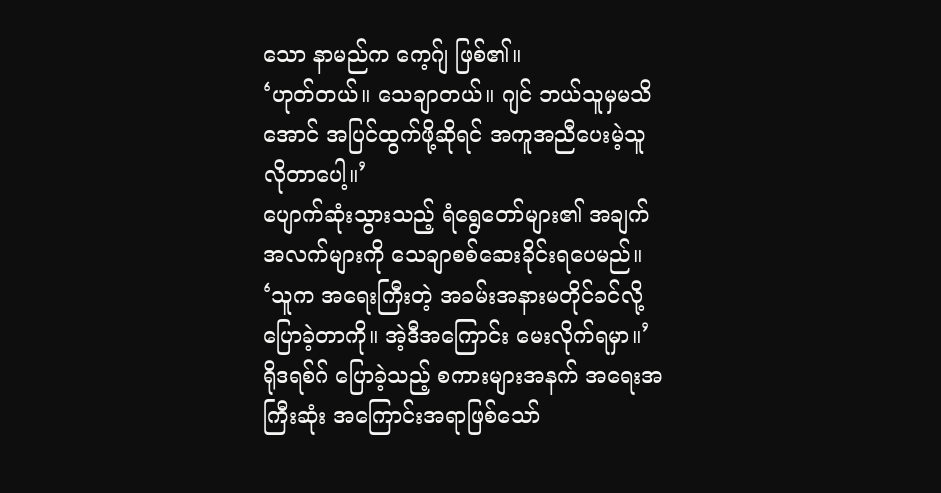သော နာမည်က ကေ့ဂ်ျ ဖြစ်၏။
‘ဟုတ်တယ်။ သေချာတယ်။ ဂျင် ဘယ်သူမှမသိအောင် အပြင်ထွက်ဖို့ဆိုရင် အကူအညီပေးမဲ့သူ လိုတာပေါ့။’
ပျောက်ဆုံးသွားသည့် ရံရွေတော်များ၏ အချက်အလက်များကို သေချာစစ်ဆေးခိုင်းရပေမည်။
‘သူက အရေးကြီးတဲ့ အခမ်းအနားမတိုင်ခင်လို့ ပြောခဲ့တာကို။ အဲ့ဒီအကြောင်း မေးလိုက်ရမှာ။’
ရိုဒရစ်ဂ် ပြောခဲ့သည့် စကားများအနက် အရေးအကြီးဆုံး အကြောင်းအရာဖြစ်သော်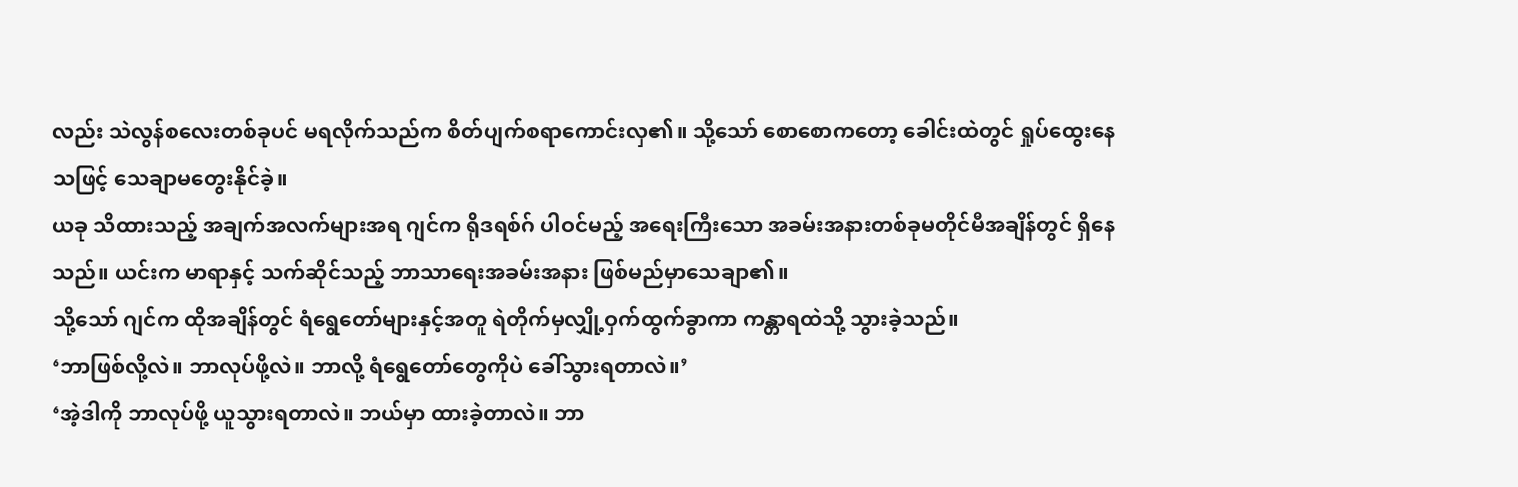လည်း သဲလွန်စလေးတစ်ခုပင် မရလိုက်သည်က စိတ်ပျက်စရာကောင်းလှ၏။ သို့သော် စောစောကတော့ ခေါင်းထဲတွင် ရှုပ်ထွေးနေသဖြင့် သေချာမတွေးနိုင်ခဲ့။
ယခု သိထားသည့် အချက်အလက်များအရ ဂျင်က ရိုဒရစ်ဂ် ပါဝင်မည့် အရေးကြီးသော အခမ်းအနားတစ်ခုမတိုင်မီအချိန်တွင် ရှိနေသည်။ ယင်းက မာရာနှင့် သက်ဆိုင်သည့် ဘာသာရေးအခမ်းအနား ဖြစ်မည်မှာသေချာ၏။
သို့သော် ဂျင်က ထိုအချိန်တွင် ရံရွေတော်များနှင့်အတူ ရဲတိုက်မှလျှို့ဝှက်ထွက်ခွာကာ ကန္တာရထဲသို့ သွားခဲ့သည်။
‘ဘာဖြစ်လို့လဲ။ ဘာလုပ်ဖို့လဲ။ ဘာလို့ ရံရွေတော်တွေကိုပဲ ခေါ်သွားရတာလဲ။’
‘အဲ့ဒါကို ဘာလုပ်ဖို့ ယူသွားရတာလဲ။ ဘယ်မှာ ထားခဲ့တာလဲ။ ဘာ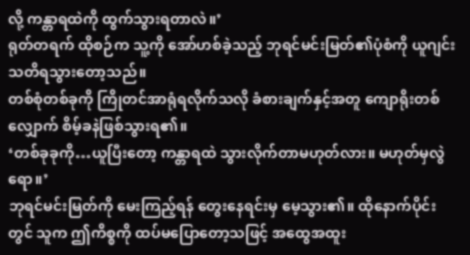လို့ ကန္တာရထဲကို ထွက်သွားရတာလဲ။’
ရုတ်တရက် ထိုစဉ်က သူ့ကို အော်ဟစ်ခဲ့သည့် ဘုရင်မင်းမြတ်၏ပုံစံကို ယူဂျင်း သတိရသွားတော့သည်။
တစ်စုံတစ်ခုကို ကြိုတင်အာရုံရလိုက်သလို ခံစားချက်နှင့်အတူ ကျောရိုးတစ်လျှောက် စိမ့်ခနဲဖြစ်သွားရ၏။
‘တစ်ခုခုကို…ယူပြီးတော့ ကန္တာရထဲ သွားလိုက်တာမဟုတ်လား။ မဟုတ်မှလွဲရော။’
ဘုရင်မင်းမြတ်ကို မေးကြည့်ရန် တွေးနေရင်းမှ မေ့သွား၏။ ထိုနောက်ပိုင်းတွင် သူက ဤကိစ္စကို ထပ်မပြောတော့သဖြင့် အထွေအထူး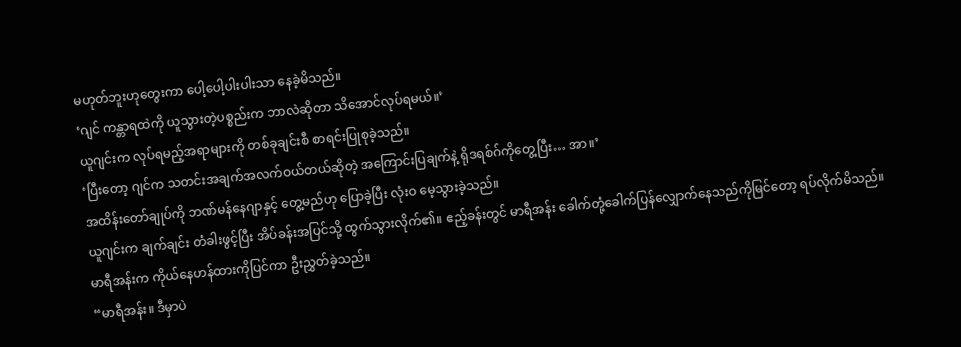မဟုတ်ဘူးဟုတွေးကာ ပေါ့ပေါ့ပါးပါးသာ နေခဲ့မိသည်။
‘ဂျင် ကန္တာရထဲကို ယူသွားတဲ့ပစ္စည်းက ဘာလဲဆိုတာ သိအောင်လုပ်ရမယ်။’
ယူဂျင်းက လုပ်ရမည့်အရာများကို တစ်ခုချင်းစီ စာရင်းပြုစုခဲ့သည်။
‘ပြီးတော့ ဂျင်က သတင်းအချက်အလက်ဝယ်တယ်ဆိုတဲ့ အကြောင်းပြချက်နဲ့ ရိုဒရစ်ဂ်ကိုတွေ့ပြီး… အာ။’
အထိန်းတော်ချုပ်ကို ဘဏ်မန်နေဂျာနှင့် တွေ့မည်ဟု ပြောခဲ့ပြီး လုံးဝ မေ့သွားခဲ့သည်။
ယူဂျင်းက ချက်ချင်း တံခါးဖွင့်ပြီး အိပ်ခန်းအပြင်သို့ ထွက်သွားလိုက်၏။ ဧည့်ခန်းတွင် မာရီအန်း ခေါက်တုံ့ခေါက်ပြန်လျှောက်နေသည်ကိုမြင်တော့ ရပ်လိုက်မိသည်။
မာရီအန်းက ကိုယ်နေဟန်ထားကိုပြင်ကာ ဦးညွှတ်ခဲ့သည်။
“မာရီအန်း။ ဒီမှာပဲ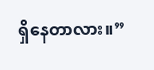ရှိနေတာလား။”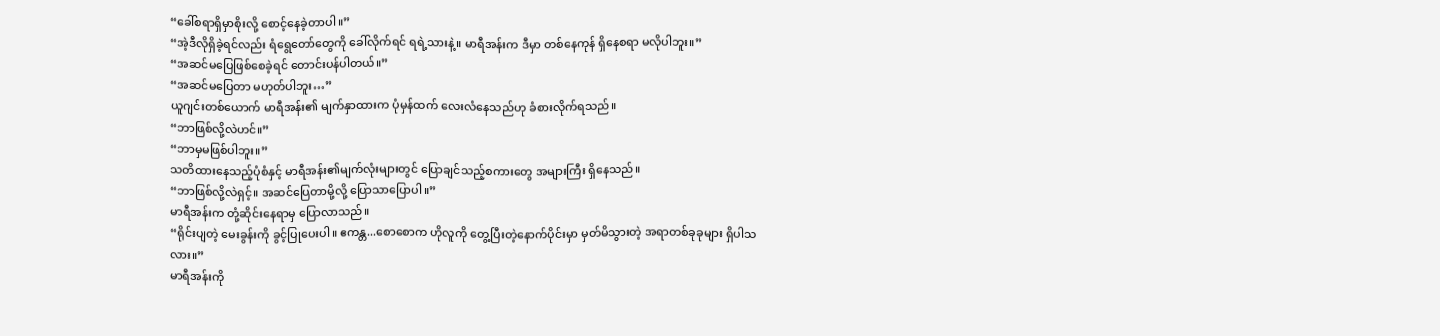“ခေါ်စရာရှိမှာစိုးလို့ စောင့်နေခဲ့တာပါ။”
“အဲ့ဒီလိုရှိခဲ့ရင်လည်း ရံရွေတော်တွေကို ခေါ်လိုက်ရင် ရရဲ့သားနဲ့။ မာရီအန်းက ဒီမှာ တစ်နေကုန် ရှိနေစရာ မလိုပါဘူး။”
“အဆင်မပြေဖြစ်စေခဲ့ရင် တောင်းပန်ပါတယ်။”
“အဆင်မပြေတာ မဟုတ်ပါဘူး…”
ယူဂျင်းတစ်ယောက် မာရီအန်း၏ မျက်နှာထားက ပုံမှန်ထက် လေးလံနေသည်ဟု ခံစားလိုက်ရသည်။
“ဘာဖြစ်လို့လဲဟင်။”
“ဘာမှမဖြစ်ပါဘူး။”
သတိထားနေသည့်ပုံစံနှင့် မာရီအန်း၏မျက်လုံးများတွင် ပြောချင်သည့်စကားတွေ အများကြီး ရှိနေသည်။
“ဘာဖြစ်လို့လဲရှင့်။ အဆင်ပြေတာမို့လို့ ပြောသာပြောပါ။”
မာရီအန်းက တုံ့ဆိုင်းနေရာမှ ပြောလာသည်။
“ရိုင်းပျတဲ့ မေးခွန်းကို ခွင့်ပြုပေးပါ။ ဧကန္တ...စောစောက ဟိုလူကို တွေ့ပြီးတဲ့နောက်ပိုင်းမှာ မှတ်မိသွားတဲ့ အရာတစ်ခုခုများ ရှိပါသလား။”
မာရီအန်းကို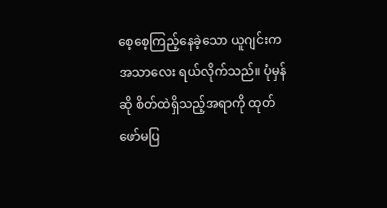စေ့စေ့ကြည့်နေခဲ့သော ယူဂျင်းက အသာလေး ရယ်လိုက်သည်။ ပုံမှန်ဆို စိတ်ထဲရှိသည့်အရာကို ထုတ်ဖော်မပြ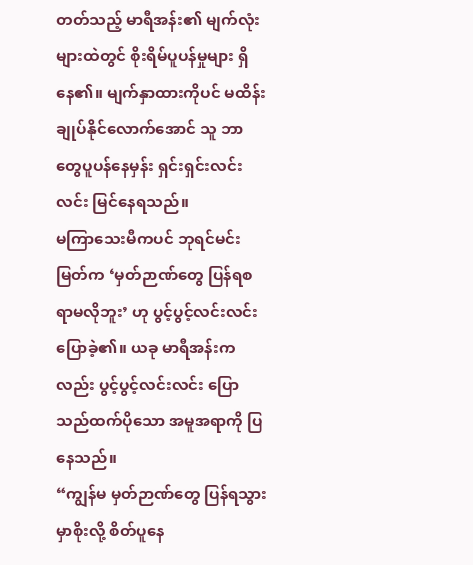တတ်သည့် မာရီအန်း၏ မျက်လုံးများထဲတွင် စိုးရိမ်ပူပန်မှုများ ရှိနေ၏။ မျက်နှာထားကိုပင် မထိန်းချုပ်နိုင်လောက်အောင် သူ ဘာတွေပူပန်နေမှန်း ရှင်းရှင်းလင်းလင်း မြင်နေရသည်။
မကြာသေးမီကပင် ဘုရင်မင်းမြတ်က ‘မှတ်ဉာဏ်တွေ ပြန်ရစရာမလိုဘူး’ ဟု ပွင့်ပွင့်လင်းလင်း ပြောခဲ့၏။ ယခု မာရီအန်းကလည်း ပွင့်ပွင့်လင်းလင်း ပြောသည်ထက်ပိုသော အမူအရာကို ပြနေသည်။
“ကျွန်မ မှတ်ဉာဏ်တွေ ပြန်ရသွားမှာစိုးလို့ စိတ်ပူနေ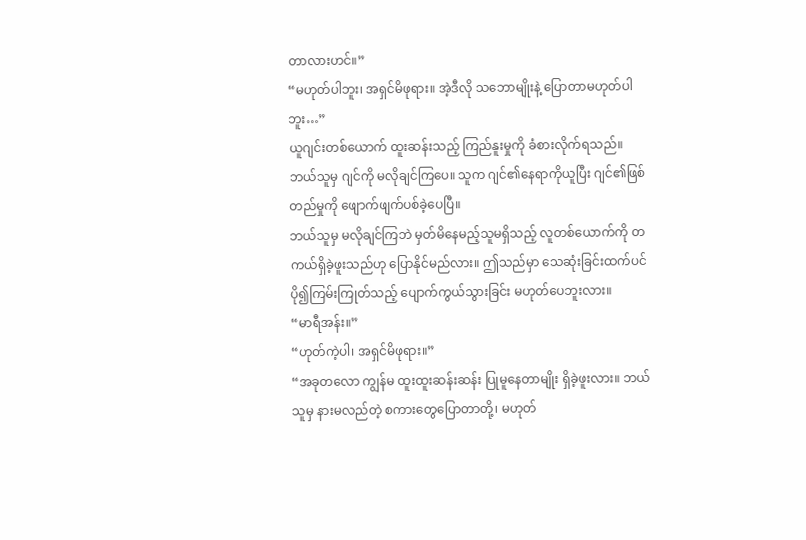တာလားဟင်။”
“မဟုတ်ပါဘူး၊ အရှင်မိဖုရား။ အဲ့ဒီလို သဘောမျိုးနဲ့ ပြောတာမဟုတ်ပါဘူး…”
ယူဂျင်းတစ်ယောက် ထူးဆန်းသည့် ကြည်နူးမှုကို ခံစားလိုက်ရသည်။ ဘယ်သူမှ ဂျင်ကို မလိုချင်ကြပေ။ သူက ဂျင်၏နေရာကိုယူပြီး ဂျင်၏ဖြစ်တည်မှုကို ဖျောက်ဖျက်ပစ်ခဲ့ပေပြီ။
ဘယ်သူမှ မလိုချင်ကြဘဲ မှတ်မိနေမည့်သူမရှိသည့် လူတစ်ယောက်ကို တကယ်ရှိခဲ့ဖူးသည်ဟု ပြောနိုင်မည်လား။ ဤသည်မှာ သေဆုံးခြင်းထက်ပင် ပို၍ကြမ်းကြုတ်သည့် ပျောက်ကွယ်သွားခြင်း မဟုတ်ပေဘူးလား။
“မာရီအန်း။”
“ဟုတ်ကဲ့ပါ၊ အရှင်မိဖုရား။”
“အခုတလော ကျွန်မ ထူးထူးဆန်းဆန်း ပြုမူနေတာမျိုး ရှိခဲ့ဖူးလား။ ဘယ်သူမှ နားမလည်တဲ့ စကားတွေပြောတာတို့၊ မဟုတ်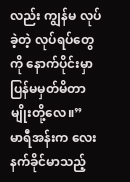လည်း ကျွန်မ လုပ်ခဲ့တဲ့ လုပ်ရပ်တွေကို နောက်ပိုင်းမှာ ပြန်မမှတ်မိတာမျိုးတို့လေ။”
မာရီအန်းက လေးနက်ခိုင်မာသည့်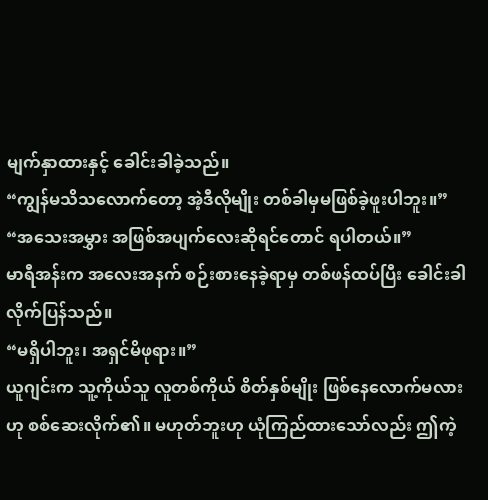မျက်နှာထားနှင့် ခေါင်းခါခဲ့သည်။
“ကျွန်မသိသလောက်တော့ အဲ့ဒီလိုမျိုး တစ်ခါမှမဖြစ်ခဲ့ဖူးပါဘူး။”
“အသေးအမွှား အဖြစ်အပျက်လေးဆိုရင်တောင် ရပါတယ်။”
မာရီအန်းက အလေးအနက် စဉ်းစားနေခဲ့ရာမှ တစ်ဖန်ထပ်ပြီး ခေါင်းခါလိုက်ပြန်သည်။
“မရှိပါဘူး၊ အရှင်မိဖုရား။”
ယူဂျင်းက သူ့ကိုယ်သူ လူတစ်ကိုယ် စိတ်နှစ်မျိုး ဖြစ်နေလောက်မလားဟု စစ်ဆေးလိုက်၏။ မဟုတ်ဘူးဟု ယုံကြည်ထားသော်လည်း ဤကဲ့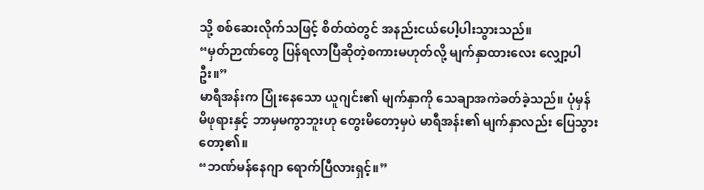သို့ စစ်ဆေးလိုက်သဖြင့် စိတ်ထဲတွင် အနည်းငယ်ပေါ့ပါးသွားသည်။
“မှတ်ဉာဏ်တွေ ပြန်ရလာပြီဆိုတဲ့စကားမဟုတ်လို့ မျက်နှာထားလေး လျှော့ပါဦး။”
မာရီအန်းက ပြုံးနေသော ယူဂျင်း၏ မျက်နှာကို သေချာအကဲခတ်ခဲ့သည်။ ပုံမှန် မိဖုရားနှင့် ဘာမှမကွာဘူးဟု တွေးမိတော့မှပဲ မာရီအန်း၏ မျက်နှာလည်း ပြေသွားတော့၏။
“ဘဏ်မန်နေဂျာ ရောက်ပြီလားရှင့်။”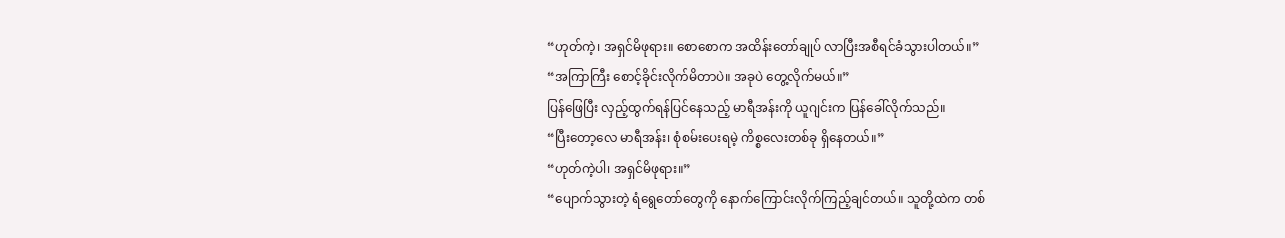“ဟုတ်ကဲ့၊ အရှင်မိဖုရား။ စောစောက အထိန်းတော်ချုပ် လာပြီးအစီရင်ခံသွားပါတယ်။”
“အကြာကြီး စောင့်ခိုင်းလိုက်မိတာပဲ။ အခုပဲ တွေ့လိုက်မယ်။”
ပြန်ဖြေပြီး လှည့်ထွက်ရန်ပြင်နေသည့် မာရီအန်းကို ယူဂျင်းက ပြန်ခေါ်လိုက်သည်။
“ပြီးတော့လေ မာရီအန်း၊ စုံစမ်းပေးရမဲ့ ကိစ္စလေးတစ်ခု ရှိနေတယ်။”
“ဟုတ်ကဲ့ပါ၊ အရှင်မိဖုရား။”
“ပျောက်သွားတဲ့ ရံရွေတော်တွေကို နောက်ကြောင်းလိုက်ကြည့်ချင်တယ်။ သူတို့ထဲက တစ်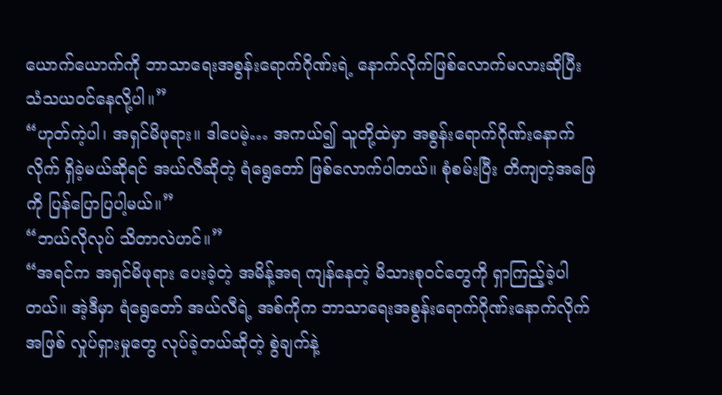ယောက်ယောက်ကို ဘာသာရေးအစွန်းရောက်ဂိုဏ်းရဲ့ နောက်လိုက်ဖြစ်လောက်မလားဆိုပြီး သံသယဝင်နေလို့ပါ။”
“ဟုတ်ကဲ့ပါ၊ အရှင်မိဖုရား။ ဒါပေမဲ့… အကယ်၍ သူတို့ထဲမှာ အစွန်းရောက်ဂိုဏ်းနောက်လိုက် ရှိခဲ့မယ်ဆိုရင် အယ်လီဆိုတဲ့ ရံရွေတော် ဖြစ်လောက်ပါတယ်။ စုံစမ်းပြီး တိကျတဲ့အဖြေကို ပြန်ပြောပြပါ့မယ်။”
“ဘယ်လိုလုပ် သိတာလဲဟင်။”
“အရင်က အရှင်မိဖုရား ပေးခဲ့တဲ့ အမိန့်အရ ကျန်နေတဲ့ မိသားစုဝင်တွေကို ရှာကြည့်ခဲ့ပါတယ်။ အဲ့ဒီမှာ ရံရွေတော် အယ်လီရဲ့ အစ်ကိုက ဘာသာရေးအစွန်းရောက်ဂိုဏ်းနောက်လိုက်အဖြစ် လှုပ်ရှားမှုတွေ လုပ်ခဲ့တယ်ဆိုတဲ့ စွဲချက်နဲ့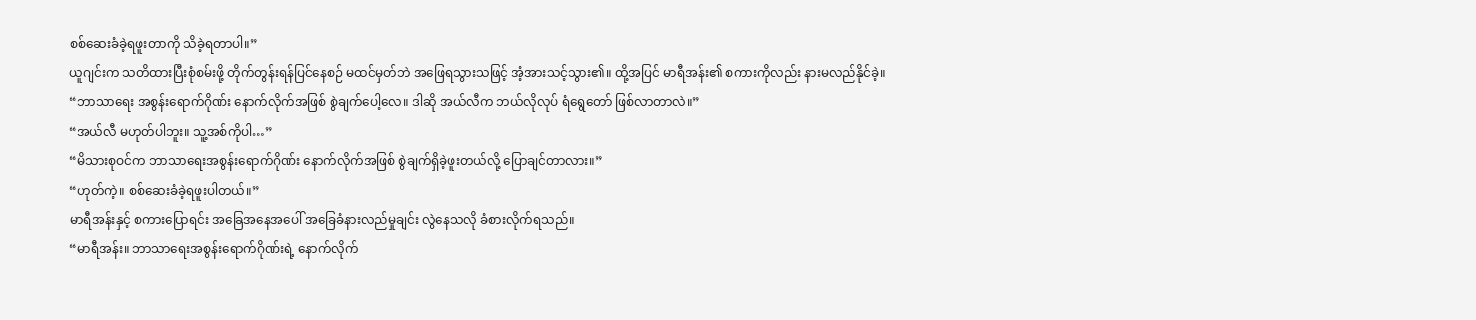စစ်ဆေးခံခဲ့ရဖူးတာကို သိခဲ့ရတာပါ။”
ယူဂျင်းက သတိထားပြီးစုံစမ်းဖို့ တိုက်တွန်းရန်ပြင်နေစဉ် မထင်မှတ်ဘဲ အဖြေရသွားသဖြင့် အံ့အားသင့်သွား၏။ ထို့အပြင် မာရီအန်း၏ စကားကိုလည်း နားမလည်နိုင်ခဲ့။
“ဘာသာရေး အစွန်းရောက်ဂိုဏ်း နောက်လိုက်အဖြစ် စွဲချက်ပေါ့လေ။ ဒါဆို အယ်လီက ဘယ်လိုလုပ် ရံရွေတော် ဖြစ်လာတာလဲ။”
“အယ်လီ မဟုတ်ပါဘူး။ သူ့အစ်ကိုပါ…”
“မိသားစုဝင်က ဘာသာရေးအစွန်းရောက်ဂိုဏ်း နောက်လိုက်အဖြစ် စွဲချက်ရှိခဲ့ဖူးတယ်လို့ ပြောချင်တာလား။”
“ဟုတ်ကဲ့။ စစ်ဆေးခံခဲ့ရဖူးပါတယ်။”
မာရီအန်းနှင့် စကားပြောရင်း အခြေအနေအပေါ် အခြေခံနားလည်မှုချင်း လွဲနေသလို ခံစားလိုက်ရသည်။
“မာရီအန်း။ ဘာသာရေးအစွန်းရောက်ဂိုဏ်းရဲ့ နောက်လိုက်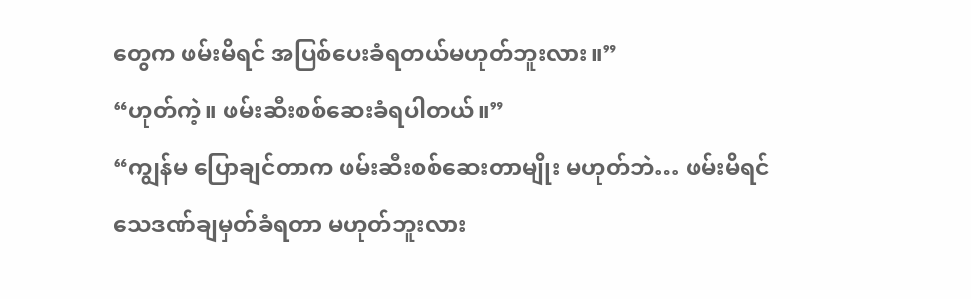တွေက ဖမ်းမိရင် အပြစ်ပေးခံရတယ်မဟုတ်ဘူးလား။”
“ဟုတ်ကဲ့။ ဖမ်းဆီးစစ်ဆေးခံရပါတယ်။”
“ကျွန်မ ပြောချင်တာက ဖမ်းဆီးစစ်ဆေးတာမျိုး မဟုတ်ဘဲ… ဖမ်းမိရင် သေဒဏ်ချမှတ်ခံရတာ မဟုတ်ဘူးလား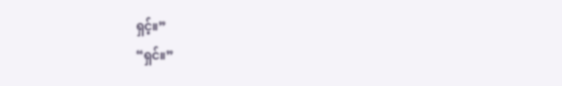ရှင့်။”
“ရှင်။”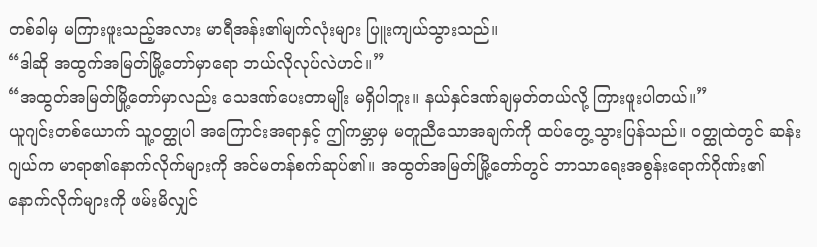တစ်ခါမှ မကြားဖူးသည့်အလား မာရီအန်း၏မျက်လုံးများ ပြူးကျယ်သွားသည်။
“ဒါဆို အထွက်အမြတ်မြို့တော်မှာရော ဘယ်လိုလုပ်လဲဟင်။”
“အထွတ်အမြတ်မြို့တော်မှာလည်း သေဒဏ်ပေးတာမျိုး မရှိပါဘူး။ နယ်နှင်ဒဏ်ချမှတ်တယ်လို့ ကြားဖူးပါတယ်။”
ယူဂျင်းတစ်ယောက် သူ့ဝတ္ထုပါ အကြောင်းအရာနှင့် ဤကမ္ဘာမှ မတူညီသောအချက်ကို ထပ်တွေ့သွားပြန်သည်။ ဝတ္ထုထဲတွင် ဆန်းဂျယ်က မာရာ၏နောက်လိုက်များကို အင်မတန်စက်ဆုပ်၏။ အထွတ်အမြတ်မြို့တော်တွင် ဘာသာရေးအစွန်းရောက်ဂိုဏ်း၏ နောက်လိုက်များကို ဖမ်းမိလျှင်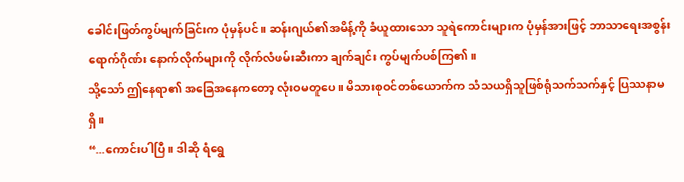ခေါင်းဖြတ်ကွပ်မျက်ခြင်းက ပုံမှန်ပင်။ ဆန်းဂျယ်၏အမိန့်ကို ခံယူထားသော သူရဲကောင်းများက ပုံမှန်အားဖြင့် ဘာသာရေးအစွန်းရောက်ဂိုဏ်း နောက်လိုက်များကို လိုက်လံဖမ်းဆီးကာ ချက်ချင်း ကွပ်မျက်ပစ်ကြ၏။
သို့သော် ဤနေရာ၏ အခြေအနေကတော့ လုံးဝမတူပေ။ မိသားစုဝင်တစ်ယောက်က သံသယရှိသူဖြစ်ရုံသက်သက်နှင့် ပြဿနာမရှိ။
“...ကောင်းပါပြီ။ ဒါဆို ရံရွေ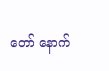တော် နောက်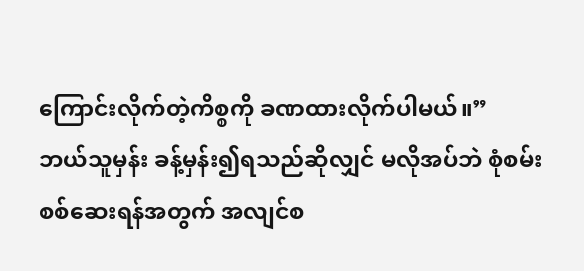ကြောင်းလိုက်တဲ့ကိစ္စကို ခဏထားလိုက်ပါမယ်။”
ဘယ်သူမှန်း ခန့်မှန်း၍ရသည်ဆိုလျှင် မလိုအပ်ဘဲ စုံစမ်းစစ်ဆေးရန်အတွက် အလျင်စ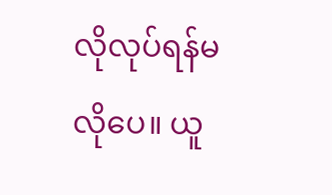လိုလုပ်ရန်မလိုပေ။ ယူ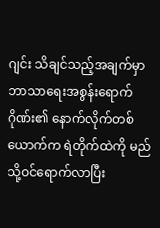ဂျင်း သိချင်သည့်အချက်မှာ ဘာသာရေးအစွန်းရောက်ဂိုဏ်း၏ နောက်လိုက်တစ်ယောက်က ရဲတိုက်ထဲကို မည်သို့ဝင်ရောက်လာပြီး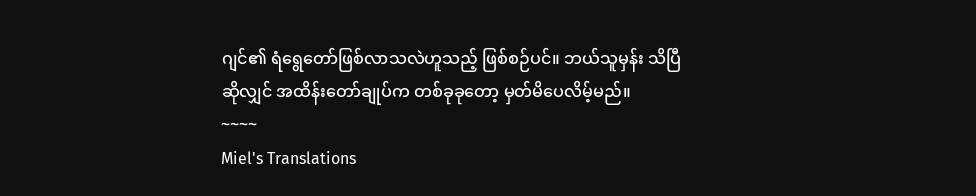ဂျင်၏ ရံရွေတော်ဖြစ်လာသလဲဟူသည့် ဖြစ်စဉ်ပင်။ ဘယ်သူမှန်း သိပြီဆိုလျှင် အထိန်းတော်ချုပ်က တစ်ခုခုတော့ မှတ်မိပေလိမ့်မည်။
~~~~
Miel's Translations